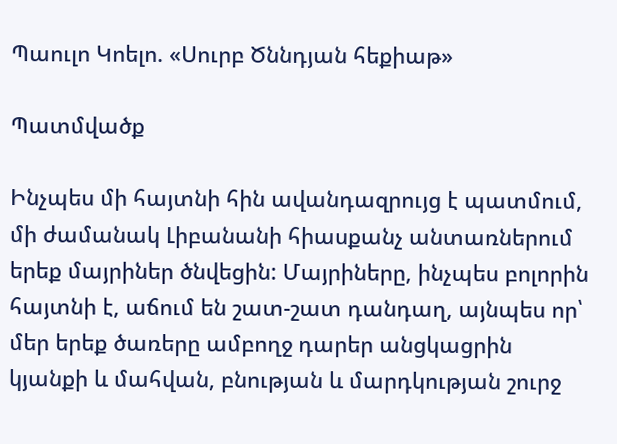Պաուլո Կոելո. «Սուրբ Ծննդյան հեքիաթ»

Պատմվածք

Ինչպես մի հայտնի հին ավանդազրույց է պատմում, մի ժամանակ Լիբանանի հիասքանչ անտառներում երեք մայրիներ ծնվեցին: Մայրիները, ինչպես բոլորին հայտնի է, աճում են շատ-շատ դանդաղ, այնպես որ՝ մեր երեք ծառերը ամբողջ դարեր անցկացրին կյանքի և մահվան, բնության և մարդկության շուրջ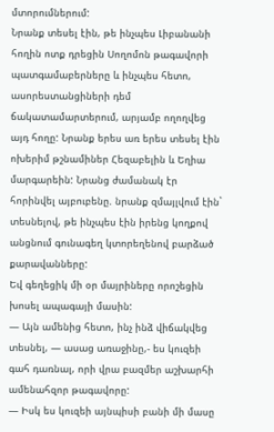մտորումներում:
Նրանք տեսել էին, թե ինչպես Լիբանանի հողին ոտք դրեցին Սողոմոն թագավորի պատգամաբերները և ինչպես հետո, ասորեստանցիների դեմ ճակատամարտերում, արյամբ ողողվեց այդ հողը: Նրանք երես առ երես տեսել էին ոխերիմ թշնամիներ Հեզաբելին և Եղիա մարգարեին: Նրանց ժամանակ էր հորինվել այբուբենը. նրանք զմայլվում էին` տեսնելով, թե ինչպես էին իրենց կողքով անցնում գունագեղ կտորեղենով բարձած քարավանները:
Եվ գեղեցիկ մի օր մայրիները որոշեցին խոսել ապագայի մասին:
— Այն ամենից հետո, ինչ ինձ վիճակվեց տեսնել, — ասաց առաջինը,- ես կուզեի գահ դառնալ, որի վրա բազմեր աշխարհի ամենահզոր թագավորը:
— Իսկ ես կուզեի այնպիսի բանի մի մասը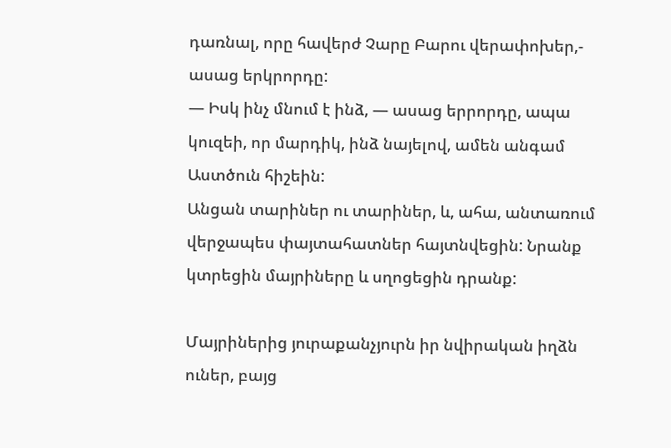դառնալ, որը հավերժ Չարը Բարու վերափոխեր,- ասաց երկրորդը:
— Իսկ ինչ մնում է ինձ, — ասաց երրորդը, ապա կուզեի, որ մարդիկ, ինձ նայելով, ամեն անգամ Աստծուն հիշեին:
Անցան տարիներ ու տարիներ, և, ահա, անտառում վերջապես փայտահատներ հայտնվեցին: Նրանք կտրեցին մայրիները և սղոցեցին դրանք:

Մայրիներից յուրաքանչյուրն իր նվիրական իղձն ուներ, բայց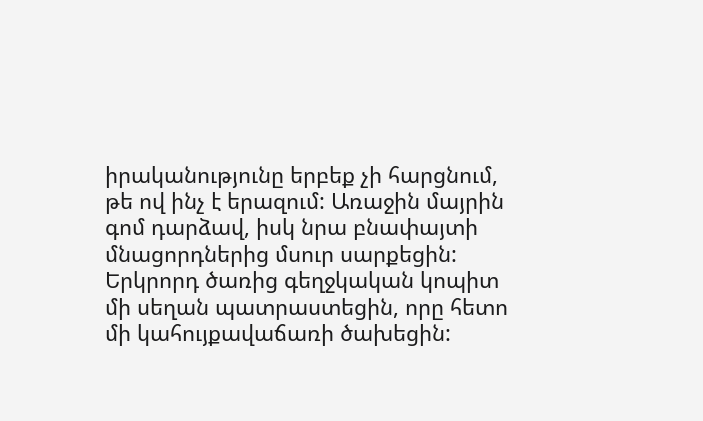իրականությունը երբեք չի հարցնում, թե ով ինչ է երազում: Առաջին մայրին գոմ դարձավ, իսկ նրա բնափայտի մնացորդներից մսուր սարքեցին: Երկրորդ ծառից գեղջկական կոպիտ մի սեղան պատրաստեցին, որը հետո մի կահույքավաճառի ծախեցին: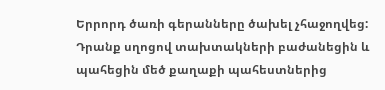Երրորդ ծառի գերանները ծախել չհաջողվեց: Դրանք սղոցով տախտակների բաժանեցին և պահեցին մեծ քաղաքի պահեստներից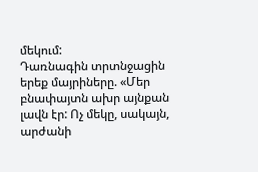մեկում:
Դառնագին տրտնջացին երեք մայրիները. «Մեր բնափայտն ախր այնքան լավն էր: Ոչ մեկը, սակայն, արժանի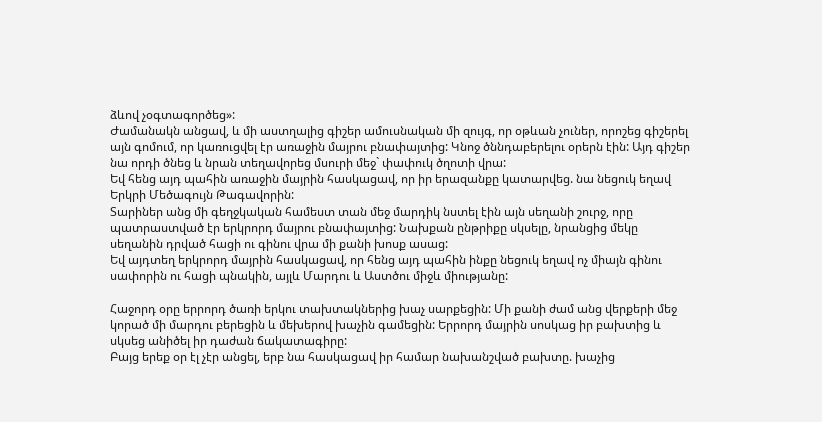ձևով չօգտագործեց»:
Ժամանակն անցավ, և մի աստղալից գիշեր ամուսնական մի զույգ, որ օթևան չուներ, որոշեց գիշերել այն գոմում, որ կառուցվել էր առաջին մայրու բնափայտից: Կնոջ ծննդաբերելու օրերն էին: Այդ գիշեր նա որդի ծնեց և նրան տեղավորեց մսուրի մեջ` փափուկ ծղոտի վրա:
Եվ հենց այդ պահին առաջին մայրին հասկացավ, որ իր երազանքը կատարվեց. նա նեցուկ եղավ Երկրի Մեծագույն Թագավորին:
Տարիներ անց մի գեղջկական համեստ տան մեջ մարդիկ նստել էին այն սեղանի շուրջ, որը պատրաստված էր երկրորդ մայրու բնափայտից: Նախքան ընթրիքը սկսելը, նրանցից մեկը սեղանին դրված հացի ու գինու վրա մի քանի խոսք ասաց:
Եվ այդտեղ երկրորդ մայրին հասկացավ, որ հենց այդ պահին ինքը նեցուկ եղավ ոչ միայն գինու սափորին ու հացի պնակին, այլև Մարդու և Աստծու միջև միությանը:

Հաջորդ օրը երրորդ ծառի երկու տախտակներից խաչ սարքեցին: Մի քանի ժամ անց վերքերի մեջ կորած մի մարդու բերեցին և մեխերով խաչին գամեցին: Երրորդ մայրին սոսկաց իր բախտից և սկսեց անիծել իր դաժան ճակատագիրը:
Բայց երեք օր էլ չէր անցել, երբ նա հասկացավ իր համար նախանշված բախտը. խաչից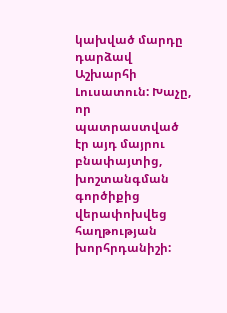կախված մարդը դարձավ Աշխարհի Լուսատուն: Խաչը, որ պատրաստված էր այդ մայրու բնափայտից, խոշտանգման գործիքից վերափոխվեց հաղթության խորհրդանիշի: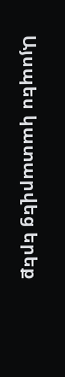Այսպես կատարվեց երեք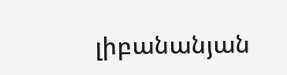լիբանանյան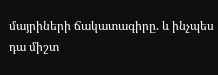մայրիների ճակատագիրը. և ինչպես դա միշտ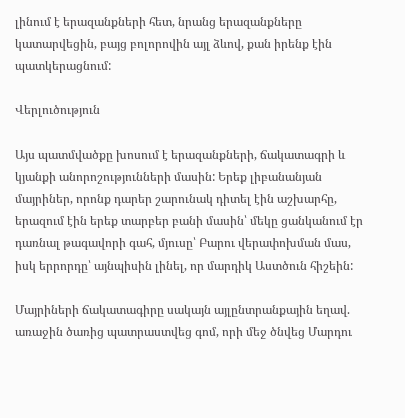լինում է երազանքների հետ, նրանց երազանքները կատարվեցին, բայց բոլորովին այլ ձևով, քան իրենք էին պատկերացնում:

Վերլուծություն

Այս պատմվածքը խոսում է երազանքների, ճակատագրի և կյանքի անորոշությունների մասին: Երեք լիբանանյան մայրիներ, որոնք դարեր շարունակ դիտել էին աշխարհը, երազում էին երեք տարբեր բանի մասին՝ մեկը ցանկանում էր դառնալ թագավորի գահ, մյուսը՝ Բարու վերափոխման մաս, իսկ երրորդը՝ այնպիսին լինել, որ մարդիկ Աստծուն հիշեին:

Մայրիների ճակատագիրը սակայն այլընտրանքային եղավ. առաջին ծառից պատրաստվեց գոմ, որի մեջ ծնվեց Մարդու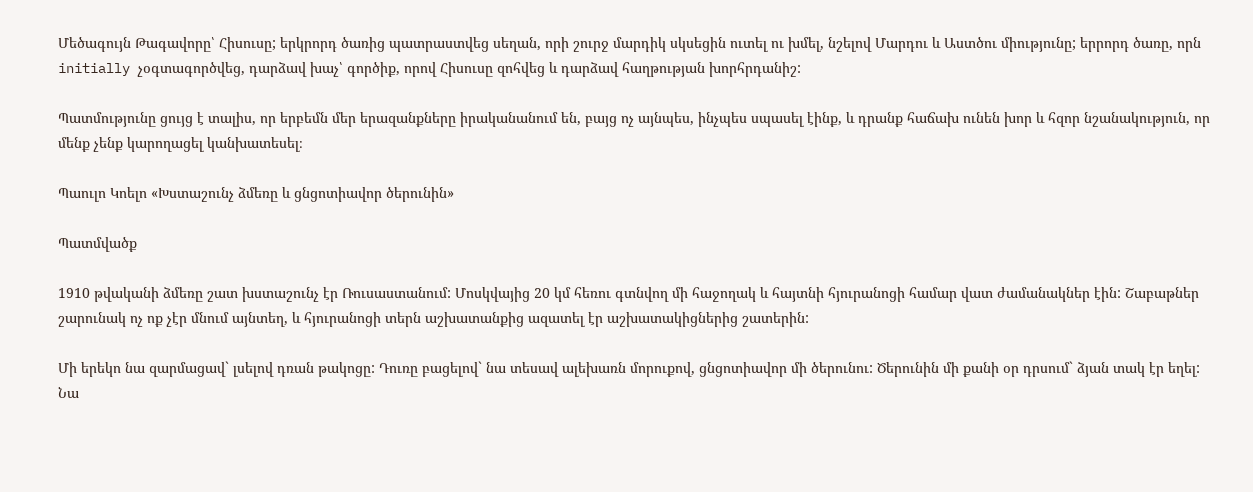Մեծագույն Թագավորը՝ Հիսուսը; երկրորդ ծառից պատրաստվեց սեղան, որի շուրջ մարդիկ սկսեցին ուտել ու խմել, նշելով Մարդու և Աստծու միությունը; երրորդ ծառը, որն initially չօգտագործվեց, դարձավ խաչ՝ գործիք, որով Հիսուսը զոհվեց և դարձավ հաղթության խորհրդանիշ:

Պատմությունը ցույց է տալիս, որ երբեմն մեր երազանքները իրականանում են, բայց ոչ այնպես, ինչպես սպասել էինք, և դրանք հաճախ ունեն խոր և հզոր նշանակություն, որ մենք չենք կարողացել կանխատեսել։

Պաուլո Կոելո «Խստաշունչ ձմեռը և ցնցոտիավոր ծերունին»

Պատմվածք

1910 թվականի ձմեռը շատ խստաշունչ էր Ռուսաստանում: Մոսկվայից 20 կմ հեռու գտնվող մի հաջողակ և հայտնի հյուրանոցի համար վատ ժամանակներ էին: Շաբաթներ շարունակ ոչ ոք չէր մնում այնտեղ, և հյուրանոցի տերն աշխատանքից ազատել էր աշխատակիցներից շատերին:

Մի երեկո նա զարմացավ` լսելով դռան թակոցը: Դուռը բացելով` նա տեսավ ալեխառն մորուքով, ցնցոտիավոր մի ծերունու: Ծերունին մի քանի օր դրսում` ձյան տակ էր եղել: Նա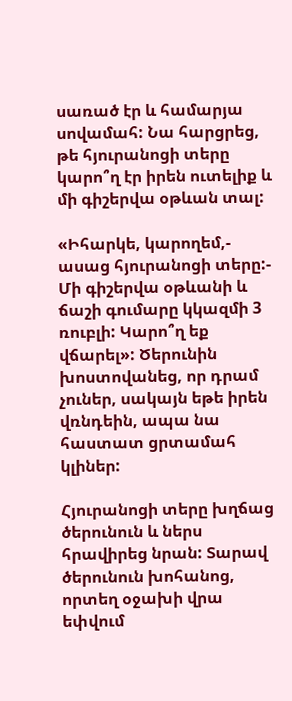սառած էր և համարյա սովամահ: Նա հարցրեց, թե հյուրանոցի տերը կարո՞ղ էր իրեն ուտելիք և մի գիշերվա օթևան տալ:

«Իհարկե, կարողեմ,- ասաց հյուրանոցի տերը:- Մի գիշերվա օթևանի և ճաշի գումարը կկազմի 3 ռուբլի: Կարո՞ղ եք վճարել»: Ծերունին խոստովանեց, որ դրամ չուներ, սակայն եթե իրեն վռնդեին, ապա նա հաստատ ցրտամահ կլիներ:

Հյուրանոցի տերը խղճաց ծերունուն և ներս հրավիրեց նրան: Տարավ ծերունուն խոհանոց, որտեղ օջախի վրա եփվում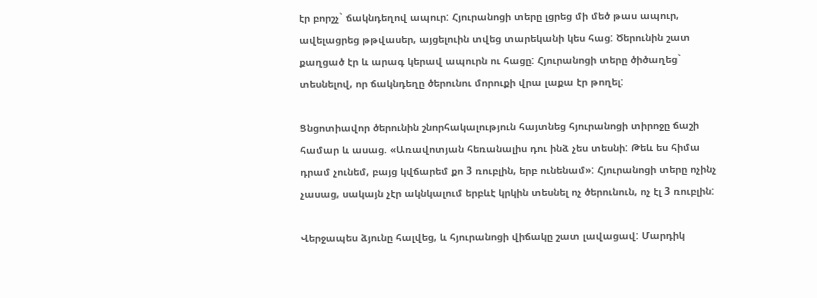էր բորշչ` ճակնդեղով ապուր: Հյուրանոցի տերը լցրեց մի մեծ թաս ապուր, ավելացրեց թթվասեր, այցելուին տվեց տարեկանի կես հաց: Ծերունին շատ քաղցած էր և արագ կերավ ապուրն ու հացը: Հյուրանոցի տերը ծիծաղեց` տեսնելով, որ ճակնդեղը ծերունու մորուքի վրա լաքա էր թողել:

Ցնցոտիավոր ծերունին շնորհակալություն հայտնեց հյուրանոցի տիրոջը ճաշի համար և ասաց. «Առավոտյան հեռանալիս դու ինձ չես տեսնի: Թեև ես հիմա դրամ չունեմ, բայց կվճարեմ քո 3 ռուբլին, երբ ունենամ»: Հյուրանոցի տերը ոչինչ չասաց, սակայն չէր ակնկալում երբևէ կրկին տեսնել ոչ ծերունուն, ոչ էլ 3 ռուբլին:

Վերջապես ձյունը հալվեց, և հյուրանոցի վիճակը շատ լավացավ: Մարդիկ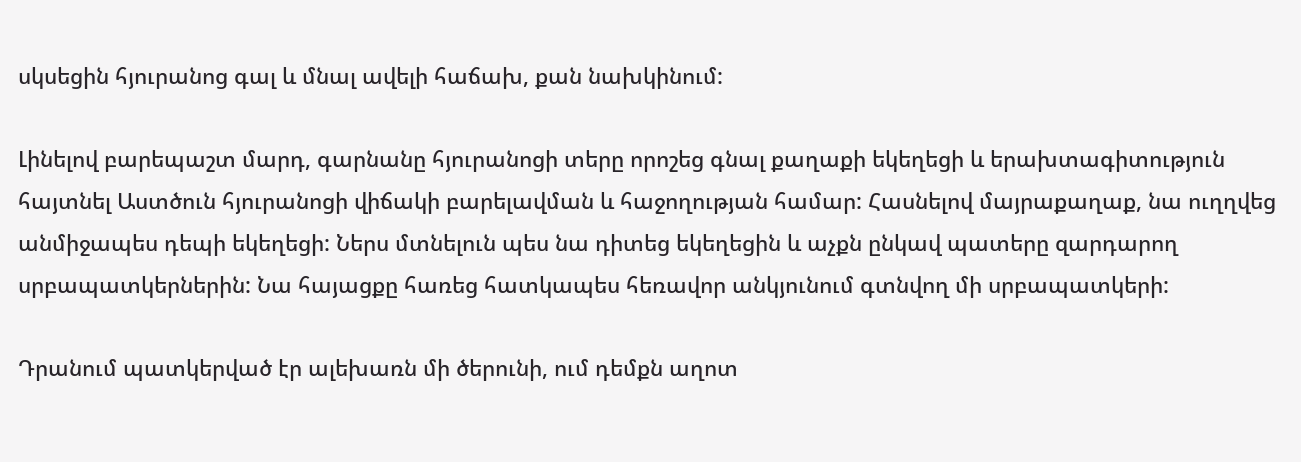սկսեցին հյուրանոց գալ և մնալ ավելի հաճախ, քան նախկինում:

Լինելով բարեպաշտ մարդ, գարնանը հյուրանոցի տերը որոշեց գնալ քաղաքի եկեղեցի և երախտագիտություն հայտնել Աստծուն հյուրանոցի վիճակի բարելավման և հաջողության համար: Հասնելով մայրաքաղաք, նա ուղղվեց անմիջապես դեպի եկեղեցի: Ներս մտնելուն պես նա դիտեց եկեղեցին և աչքն ընկավ պատերը զարդարող սրբապատկերներին: Նա հայացքը հառեց հատկապես հեռավոր անկյունում գտնվող մի սրբապատկերի:

Դրանում պատկերված էր ալեխառն մի ծերունի, ում դեմքն աղոտ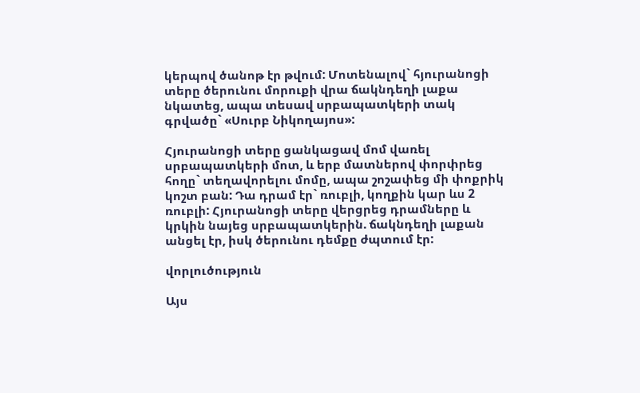կերպով ծանոթ էր թվում: Մոտենալով` հյուրանոցի տերը ծերունու մորուքի վրա ճակնդեղի լաքա նկատեց, ապա տեսավ սրբապատկերի տակ գրվածը` «Սուրբ Նիկողայոս»:

Հյուրանոցի տերը ցանկացավ մոմ վառել սրբապատկերի մոտ, և երբ մատներով փորփրեց հողը` տեղավորելու մոմը, ապա շոշափեց մի փոքրիկ կոշտ բան: Դա դրամ էր` ռուբլի, կողքին կար ևս 2 ռուբլի: Հյուրանոցի տերը վերցրեց դրամները և կրկին նայեց սրբապատկերին. ճակնդեղի լաքան անցել էր, իսկ ծերունու դեմքը ժպտում էր:

վորլուծություն

Այս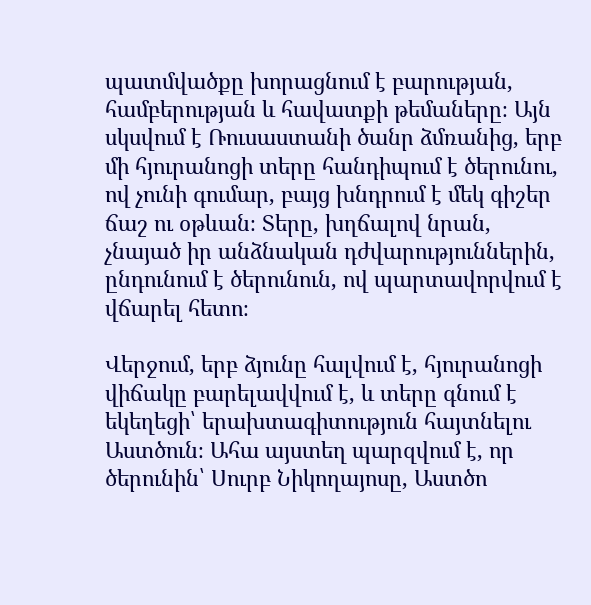պատմվածքը խորացնում է բարության, համբերության և հավատքի թեմաները։ Այն սկսվում է Ռուսաստանի ծանր ձմռանից, երբ մի հյուրանոցի տերը հանդիպում է ծերունու, ով չունի գումար, բայց խնդրում է մեկ գիշեր ճաշ ու օթևան։ Տերը, խղճալով նրան, չնայած իր անձնական դժվարություններին, ընդունում է ծերունուն, ով պարտավորվում է վճարել հետո։

Վերջում, երբ ձյունը հալվում է, հյուրանոցի վիճակը բարելավվում է, և տերը գնում է եկեղեցի՝ երախտագիտություն հայտնելու Աստծուն։ Ահա այստեղ պարզվում է, որ ծերունին՝ Սուրբ Նիկողայոսը, Աստծո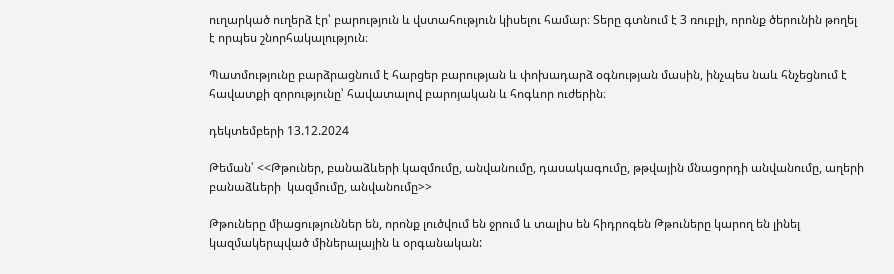ուղարկած ուղերձ էր՝ բարություն և վստահություն կիսելու համար։ Տերը գտնում է 3 ռուբլի, որոնք ծերունին թողել է որպես շնորհակալություն։

Պատմությունը բարձրացնում է հարցեր բարության և փոխադարձ օգնության մասին, ինչպես նաև հնչեցնում է հավատքի զորությունը՝ հավատալով բարոյական և հոգևոր ուժերին։

դեկտեմբերի 13.12.2024

Թեման՝ <<Թթուներ, բանաձևերի կազմումը, անվանումը, դասակագումը, թթվային մնացորդի անվանումը, աղերի  բանաձևերի  կազմումը, անվանումը>>

Թթուները միացություններ են, որոնք լուծվում են ջրում և տալիս են հիդրոգեն Թթուները կարող են լինել կազմակերպված միներալային և օրգանական: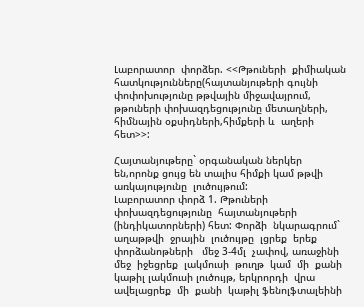Լաբորատոր  փորձեր. <<Թթուների  քիմիական հատկությունները(հայտանյութերի գույնի փոփոխությունը թթվային միջավայրում, թթուների փոխազդեցությունը մետաղների, հիմնային օքսիդների,հիմքերի և  աղերի  հետ>>:

Հայտանյութերը` օրգանական ներկեր են,որոնք ցույց են տալիս հիմքի կամ թթվի առկայությունը  լուծույթում:
Լաբորատոր փորձ 1. Թթուների  փոխազդեցությունը  հայտանյութերի (ինդիկատորների) հետ: Փորձի  նկարագրում`  աղաթթվի  ջրային  լուծույթը  լցրեք  երեք  փորձանոթների   մեջ 3-4մլ  չափով, առաջինի  մեջ  իջեցրեք  լակմուսի  թուղթ  կամ  մի  քանի կաթիլ լակմուսի լուծույթ, երկրորդի  վրա  ավելացրեք  մի  քանի  կաթիլ ֆենոլֆտալեինի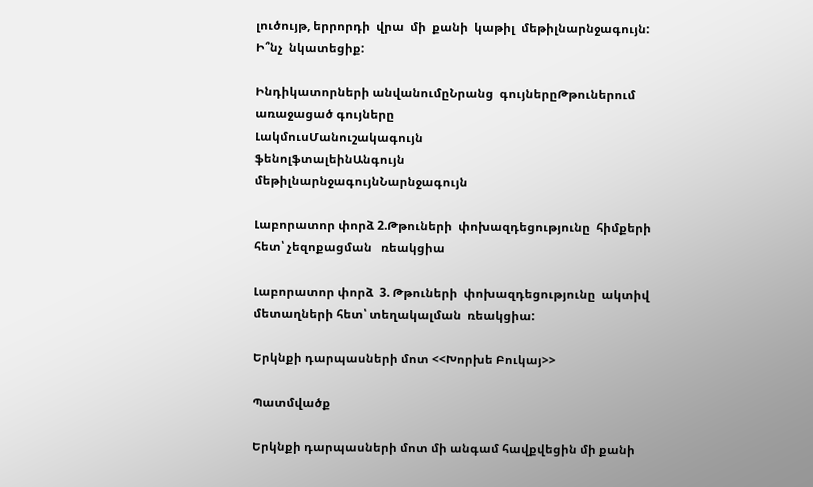լուծույթ, երրորդի  վրա  մի  քանի  կաթիլ  մեթիլնարնջագույն: Ի՞նչ  նկատեցիք:

Ինդիկատորների անվանումըՆրանց  գույներըԹթուներում  առաջացած գույները
ԼակմուսՄանուշակագույն
ֆենոլֆտալեինԱնգույն
մեթիլնարնջագույնՆարնջագույն

Լաբորատոր փորձ 2.Թթուների  փոխազդեցությունը  հիմքերի  հետ՝ չեզոքացման   ռեակցիա

Լաբորատոր փորձ  3. Թթուների  փոխազդեցությունը  ակտիվ  մետաղների հետ՝ տեղակալման  ռեակցիա:

Երկնքի դարպասների մոտ <<Խորխե Բուկայ>>

Պատմվածք

Երկնքի դարպասների մոտ մի անգամ հավքվեցին մի քանի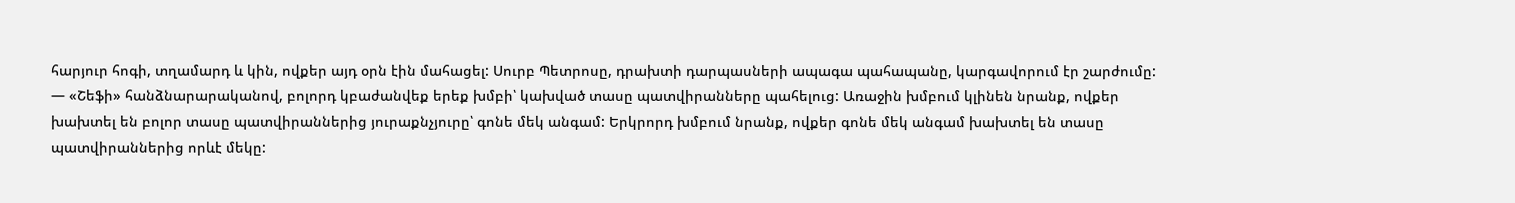հարյուր հոգի, տղամարդ և կին, ովքեր այդ օրն էին մահացել: Սուրբ Պետրոսը, դրախտի դարպասների ապագա պահապանը, կարգավորում էր շարժումը:
— «Շեֆի» հանձնարարականով, բոլորդ կբաժանվեք երեք խմբի՝ կախված տասը պատվիրանները պահելուց: Առաջին խմբում կլինեն նրանք, ովքեր խախտել են բոլոր տասը պատվիրաններից յուրաքնչյուրը՝ գոնե մեկ անգամ: Երկրորդ խմբում նրանք, ովքեր գոնե մեկ անգամ խախտել են տասը պատվիրաններից որևէ մեկը: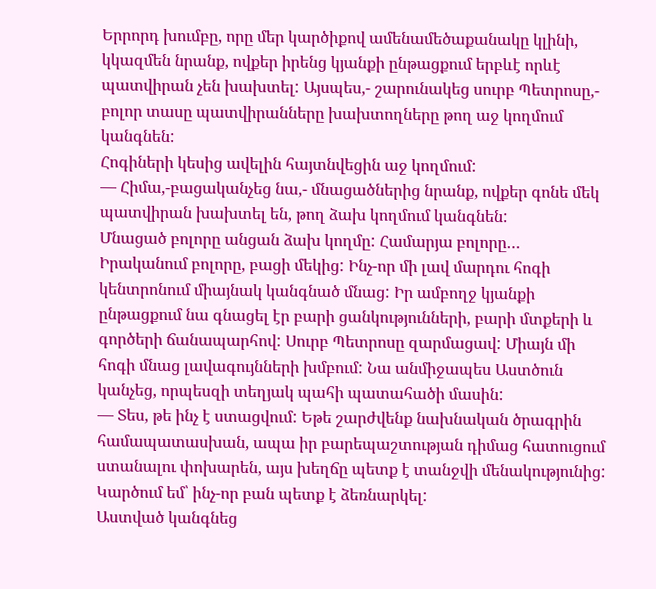Երրորդ խումբը, որը մեր կարծիքով ամենամեծաքանակը կլինի, կկազմեն նրանք, ովքեր իրենց կյանքի ընթացքում երբևէ որևէ պատվիրան չեն խախտել: Այսպես,- շարունակեց սուրբ Պետրոսը,- բոլոր տասը պատվիրանները խախտողները թող աջ կողմում կանգնեն:
Հոգիների կեսից ավելին հայտնվեցին աջ կողմում:
— Հիմա,-բացականչեց նա,- մնացածներից նրանք, ովքեր գոնե մեկ պատվիրան խախտել են, թող ձախ կողմում կանգնեն:
Մնացած բոլորը անցան ձախ կողմը: Համարյա բոլորը… Իրականում բոլորը, բացի մեկից: Ինչ-որ մի լավ մարդու հոգի կենտրոնում միայնակ կանգնած մնաց: Իր ամբողջ կյանքի ընթացքում նա գնացել էր բարի ցանկությունների, բարի մտքերի և գործերի ճանապարհով: Սուրբ Պետրոսը զարմացավ: Միայն մի հոգի մնաց լավագույնների խմբում: Նա անմիջապես Աստծուն կանչեց, որպեսզի տեղյակ պահի պատահածի մասին:
— Տես, թե ինչ է ստացվում: Եթե շարժվենք նախնական ծրագրին համապատասխան, ապա իր բարեպաշտության դիմաց հատուցում ստանալու փոխարեն, այս խեղճը պետք է տանջվի մենակությունից: Կարծում եմ՝ ինչ-որ բան պետք է ձեռնարկել:
Աստված կանգնեց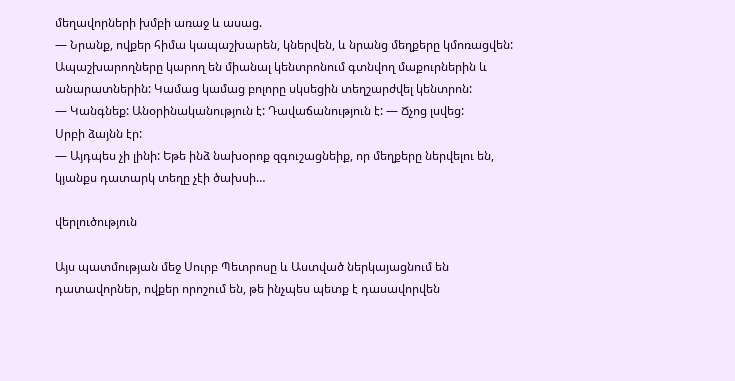մեղավորների խմբի առաջ և ասաց.
— Նրանք, ովքեր հիմա կապաշխարեն, կներվեն, և նրանց մեղքերը կմոռացվեն: Ապաշխարողները կարող են միանալ կենտրոնում գտնվող մաքուրներին և անարատներին: Կամաց կամաց բոլորը սկսեցին տեղշարժվել կենտրոն:
— Կանգնեք: Անօրինականություն է: Դավաճանություն է: — Ճչոց լսվեց:
Սրբի ձայնն էր:
— Այդպես չի լինի: Եթե ինձ նախօրոք զգուշացնեիք, որ մեղքերը ներվելու են, կյանքս դատարկ տեղը չէի ծախսի…

վերլուծություն

Այս պատմության մեջ Սուրբ Պետրոսը և Աստված ներկայացնում են դատավորներ, ովքեր որոշում են, թե ինչպես պետք է դասավորվեն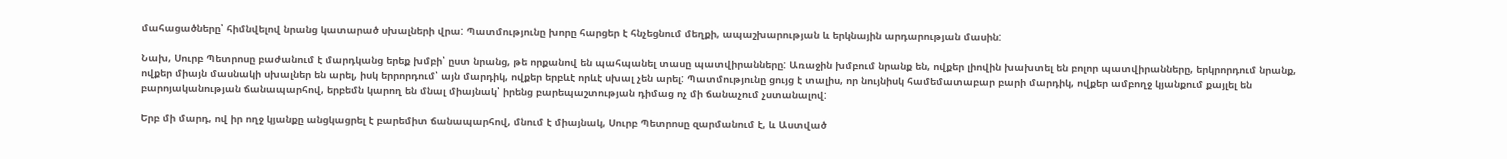մահացածները՝ հիմնվելով նրանց կատարած սխալների վրա: Պատմությունը խորը հարցեր է հնչեցնում մեղքի, ապաշխարության և երկնային արդարության մասին:

Նախ, Սուրբ Պետրոսը բաժանում է մարդկանց երեք խմբի՝ ըստ նրանց, թե որքանով են պահպանել տասը պատվիրանները: Առաջին խմբում նրանք են, ովքեր լիովին խախտել են բոլոր պատվիրանները, երկրորդում նրանք, ովքեր միայն մասնակի սխալներ են արել, իսկ երրորդում՝ այն մարդիկ, ովքեր երբևէ որևէ սխալ չեն արել: Պատմությունը ցույց է տալիս, որ նույնիսկ համեմատաբար բարի մարդիկ, ովքեր ամբողջ կյանքում քայլել են բարոյականության ճանապարհով, երբեմն կարող են մնալ միայնակ՝ իրենց բարեպաշտության դիմաց ոչ մի ճանաչում չստանալով:

Երբ մի մարդ, ով իր ողջ կյանքը անցկացրել է բարեմիտ ճանապարհով, մնում է միայնակ, Սուրբ Պետրոսը զարմանում է, և Աստված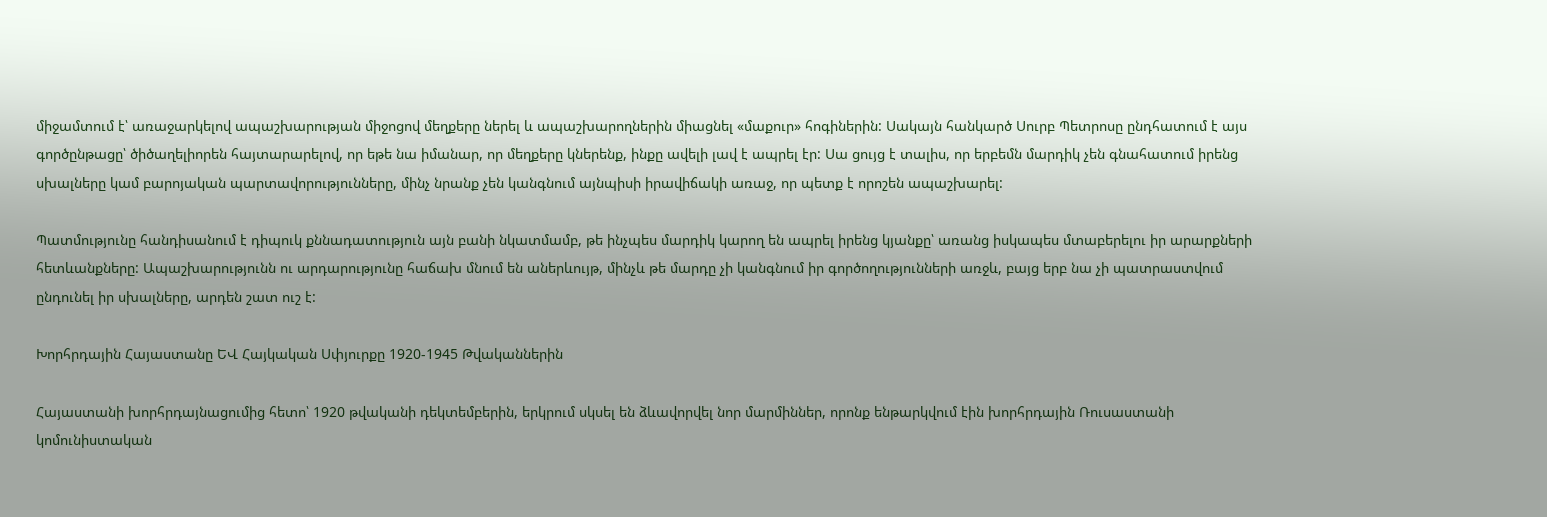միջամտում է՝ առաջարկելով ապաշխարության միջոցով մեղքերը ներել և ապաշխարողներին միացնել «մաքուր» հոգիներին: Սակայն հանկարծ Սուրբ Պետրոսը ընդհատում է այս գործընթացը՝ ծիծաղելիորեն հայտարարելով, որ եթե նա իմանար, որ մեղքերը կներենք, ինքը ավելի լավ է ապրել էր: Սա ցույց է տալիս, որ երբեմն մարդիկ չեն գնահատում իրենց սխալները կամ բարոյական պարտավորությունները, մինչ նրանք չեն կանգնում այնպիսի իրավիճակի առաջ, որ պետք է որոշեն ապաշխարել:

Պատմությունը հանդիսանում է դիպուկ քննադատություն այն բանի նկատմամբ, թե ինչպես մարդիկ կարող են ապրել իրենց կյանքը՝ առանց իսկապես մտաբերելու իր արարքների հետևանքները: Ապաշխարությունն ու արդարությունը հաճախ մնում են աներևույթ, մինչև թե մարդը չի կանգնում իր գործողությունների առջև, բայց երբ նա չի պատրաստվում ընդունել իր սխալները, արդեն շատ ուշ է:

Խորհրդային Հայաստանը ԵՎ Հայկական Սփյուրքը 1920-1945 Թվականներին

Հայաստանի խորհրդայնացումից հետո՝ 1920 թվականի դեկտեմբերին, երկրում սկսել են ձևավորվել նոր մարմիններ, որոնք ենթարկվում էին խորհրդային Ռուսաստանի կոմունիստական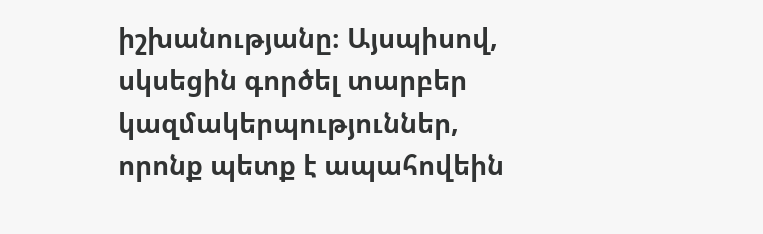իշխանությանը։ Այսպիսով, սկսեցին գործել տարբեր կազմակերպություններ, որոնք պետք է ապահովեին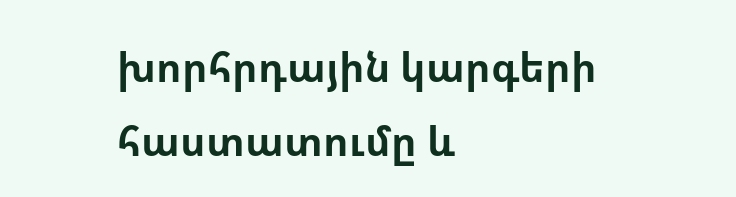խորհրդային կարգերի հաստատումը և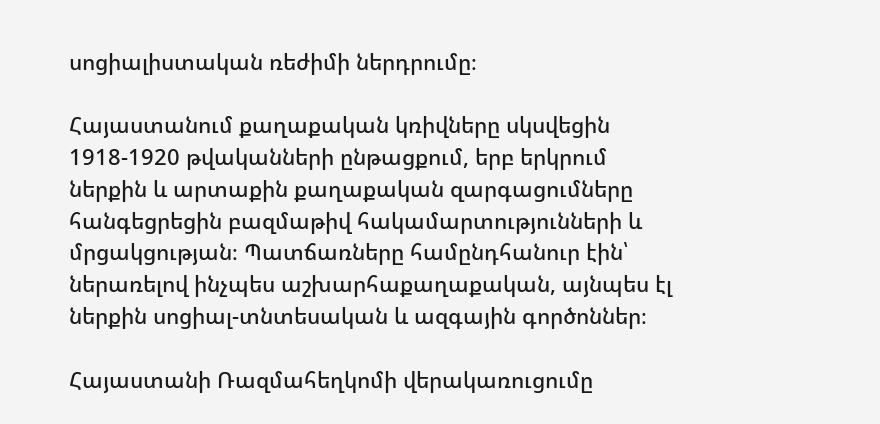սոցիալիստական ռեժիմի ներդրումը։

Հայաստանում քաղաքական կռիվները սկսվեցին 1918-1920 թվականների ընթացքում, երբ երկրում ներքին և արտաքին քաղաքական զարգացումները հանգեցրեցին բազմաթիվ հակամարտությունների և մրցակցության։ Պատճառները համընդհանուր էին՝ ներառելով ինչպես աշխարհաքաղաքական, այնպես էլ ներքին սոցիալ-տնտեսական և ազգային գործոններ։

Հայաստանի Ռազմահեղկոմի վերակառուցումը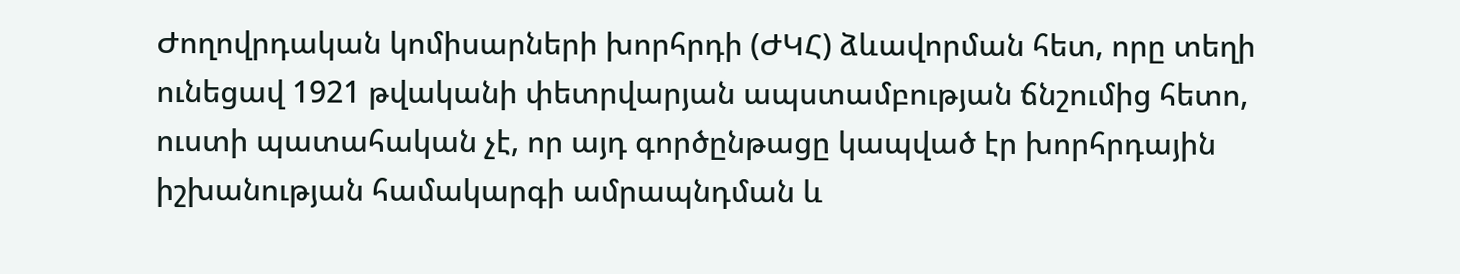Ժողովրդական կոմիսարների խորհրդի (ԺԿՀ) ձևավորման հետ, որը տեղի ունեցավ 1921 թվականի փետրվարյան ապստամբության ճնշումից հետո, ուստի պատահական չէ, որ այդ գործընթացը կապված էր խորհրդային իշխանության համակարգի ամրապնդման և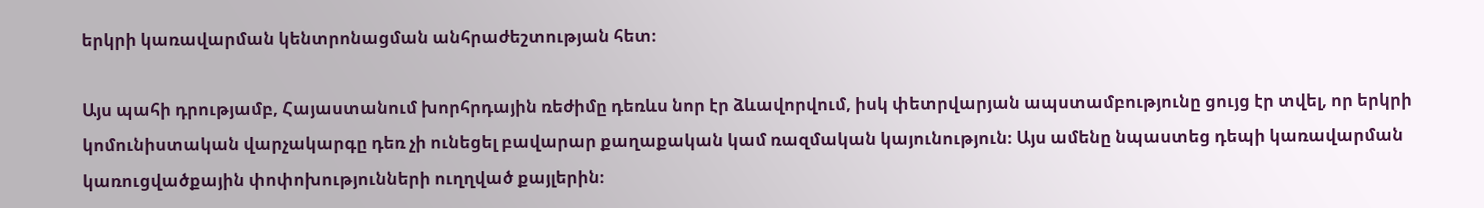երկրի կառավարման կենտրոնացման անհրաժեշտության հետ։

Այս պահի դրությամբ, Հայաստանում խորհրդային ռեժիմը դեռևս նոր էր ձևավորվում, իսկ փետրվարյան ապստամբությունը ցույց էր տվել, որ երկրի կոմունիստական վարչակարգը դեռ չի ունեցել բավարար քաղաքական կամ ռազմական կայունություն։ Այս ամենը նպաստեց դեպի կառավարման կառուցվածքային փոփոխությունների ուղղված քայլերին։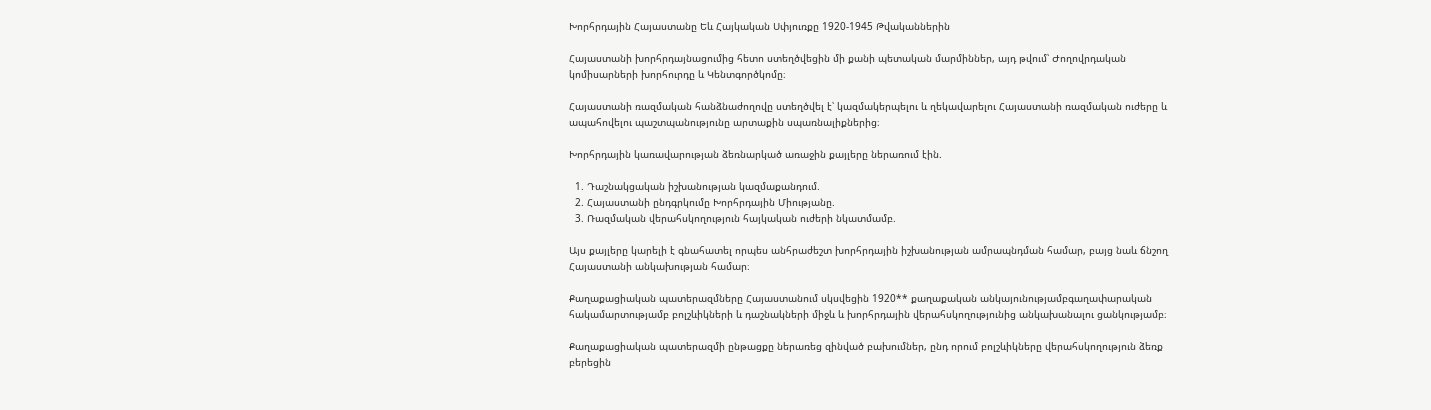Խորհրդային Հայաստանը Եև Հայկական Սփյուռքը 1920-1945 Թվականներին

Հայաստանի խորհրդայնացումից հետո ստեղծվեցին մի քանի պետական մարմիններ, այդ թվում՝ Ժողովրդական կոմիսարների խորհուրդը և Կենտգործկոմը։

Հայաստանի ռազմական հանձնաժողովը ստեղծվել է՝ կազմակերպելու և ղեկավարելու Հայաստանի ռազմական ուժերը և ապահովելու պաշտպանությունը արտաքին սպառնալիքներից։

Խորհրդային կառավարության ձեռնարկած առաջին քայլերը ներառում էին.

  1. Դաշնակցական իշխանության կազմաքանդում.
  2. Հայաստանի ընդգրկումը Խորհրդային Միությանը.
  3. Ռազմական վերահսկողություն հայկական ուժերի նկատմամբ.

Այս քայլերը կարելի է գնահատել որպես անհրաժեշտ խորհրդային իշխանության ամրապնդման համար, բայց նաև ճնշող Հայաստանի անկախության համար։

Քաղաքացիական պատերազմները Հայաստանում սկսվեցին 1920** քաղաքական անկայունությամբգաղափարական հակամարտությամբ բոլշևիկների և դաշնակների միջև և խորհրդային վերահսկողությունից անկախանալու ցանկությամբ։

Քաղաքացիական պատերազմի ընթացքը ներառեց զինված բախումներ, ընդ որում բոլշևիկները վերահսկողություն ձեռք բերեցին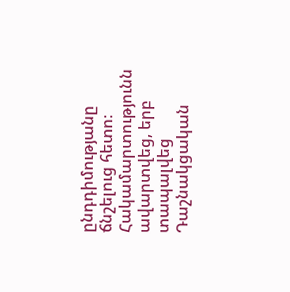ընդդիմությանը ճնշելուց հետո։ Հակամարտությունն ավարտվեց, երբ տապալվեց Դաշնակցական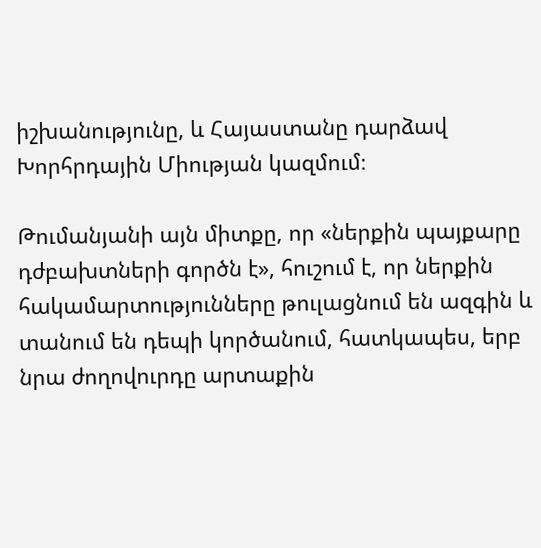իշխանությունը, և Հայաստանը դարձավ Խորհրդային Միության կազմում։

Թումանյանի այն միտքը, որ «ներքին պայքարը դժբախտների գործն է», հուշում է, որ ներքին հակամարտությունները թուլացնում են ազգին և տանում են դեպի կործանում, հատկապես, երբ նրա ժողովուրդը արտաքին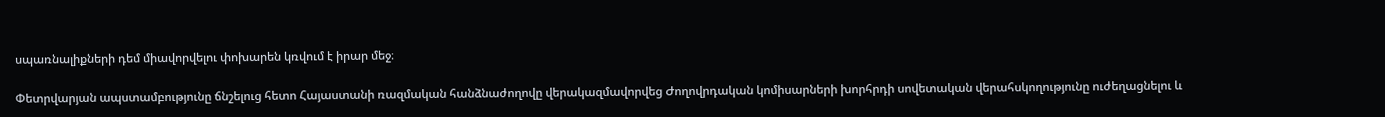սպառնալիքների դեմ միավորվելու փոխարեն կռվում է իրար մեջ։

Փետրվարյան ապստամբությունը ճնշելուց հետո Հայաստանի ռազմական հանձնաժողովը վերակազմավորվեց Ժողովրդական կոմիսարների խորհրդի սովետական վերահսկողությունը ուժեղացնելու և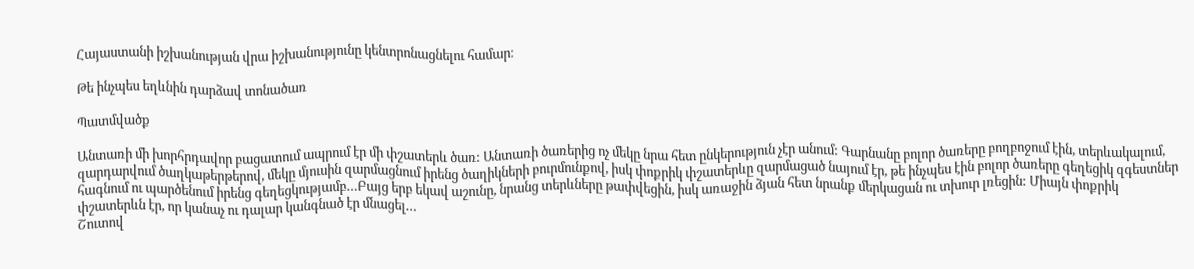Հայաստանի իշխանության վրա իշխանությունը կենտրոնացնելու համար։

Թե ինչպես եղևնին դարձավ տոնածառ

Պատմվածք

Անտառի մի խորհրդավոր բացատում ապրում էր մի փշատերև ծառ: Անտառի ծառերից ոչ մեկը նրա հետ ընկերություն չէր անում: Գարնանը բոլոր ծառերը բողբոջում էին, տերևակալում, զարդարվում ծաղկաթերթերով, մեկը մյուսին զարմացնում իրենց ծաղիկների բուրմունքով, իսկ փոքրիկ փշատերևը զարմացած նայում էր, թե ինչպես էին բոլոր ծառերը գեղեցիկ զգեստներ հագնում ու պարծենում իրենց գեղեցկությամբ…Բայց երբ եկավ աշունը, նրանց տերևները թափվեցին, իսկ առաջին ձյան հետ նրանք մերկացան ու տխուր լռեցին: Միայն փոքրիկ փշատերևն էր, որ կանաչ ու դալար կանգնած էր մնացել…
Շուտով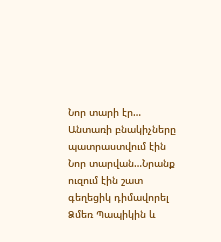Նոր տարի էր… Անտառի բնակիչները պատրաստվում էին Նոր տարվան…Նրանք ուզում էին շատ գեղեցիկ դիմավորել Ձմեռ Պապիկին և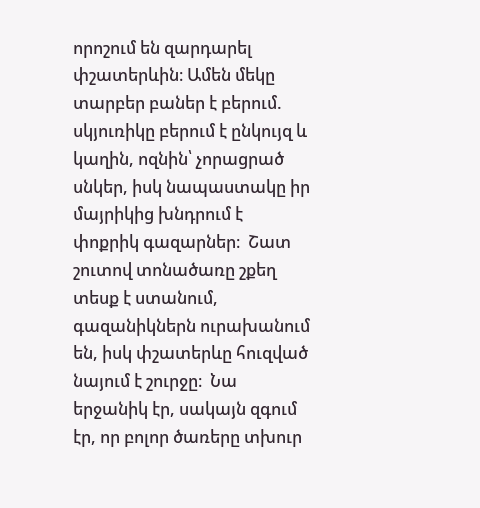որոշում են զարդարել փշատերևին։ Ամեն մեկը տարբեր բաներ է բերում. սկյուռիկը բերում է ընկույզ և կաղին, ոզնին՝ չորացրած սնկեր, իսկ նապաստակը իր մայրիկից խնդրում է փոքրիկ գազարներ։  Շատ շուտով տոնածառը շքեղ տեսք է ստանում, գազանիկներն ուրախանում են, իսկ փշատերևը հուզված նայում է շուրջը։  Նա երջանիկ էր, սակայն զգում էր, որ բոլոր ծառերը տխուր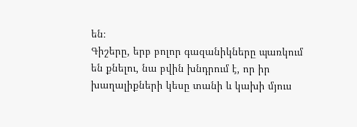են։
Գիշերը, երբ բոլոր գազանիկները պառկում են քնելու, նա բվին խնդրում է, որ իր խաղալիքների կեսը տանի և կախի մյուս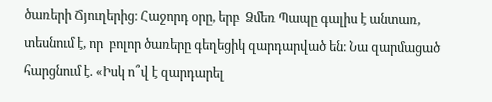ծառերի Ճյուղերից։ Հաջորդ օրը, երբ  Ձմեռ Պապը գալիս է անտառ, տեսնում է, որ  բոլոր ծառերը գեղեցիկ զարդարված են։ Նա զարմացած հարցնում է. «Իսկ ո՞վ է զարդարել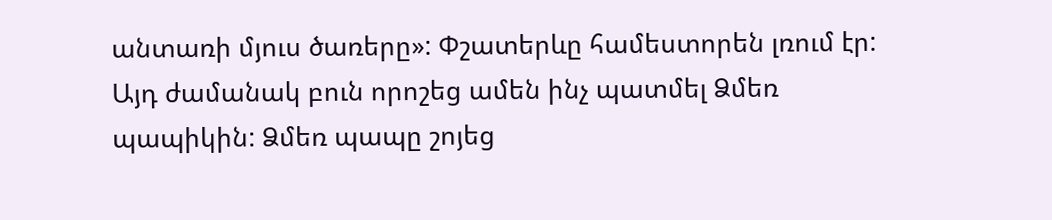անտառի մյուս ծառերը»: Փշատերևը համեստորեն լռում էր: Այդ ժամանակ բուն որոշեց ամեն ինչ պատմել Ձմեռ պապիկին: Ձմեռ պապը շոյեց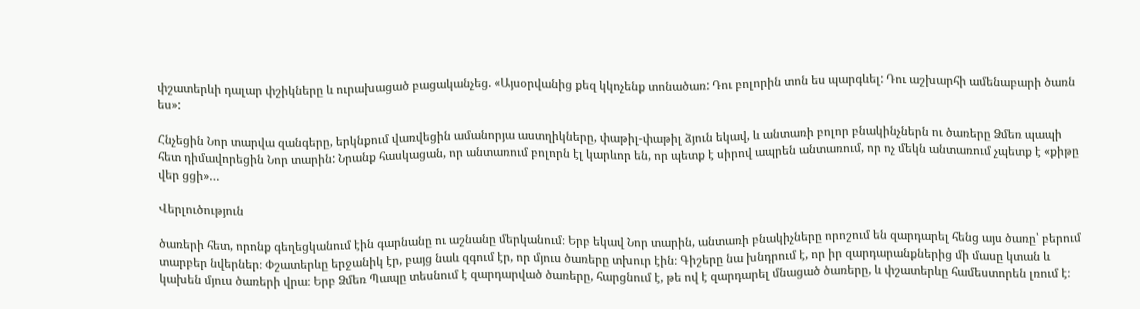փշատերևի դալար փշիկները և ուրախացած բացականչեց. «Այսօրվանից քեզ կկոչենք տոնածառ: Դու բոլորին տոն ես պարգևել: Դու աշխարհի ամենաբարի ծառն ես»:

Հնչեցին Նոր տարվա զանգերը, երկնքում վառվեցին ամանորյա աստղիկները, փաթիլ-փաթիլ ձյուն եկավ, և անտառի բոլոր բնակինչներն ու ծառերը Ձմեռ պապի հետ դիմավորեցին Նոր տարին: Նրանք հասկացան, որ անտառում բոլորն էլ կարևոր են, որ պետք է սիրով ապրեն անտառում, որ ոչ մեկն անտառում չպետք է «քիթը վեր ցցի»…

Վերլուծություն

ծառերի հետ, որոնք գեղեցկանում էին գարնանը ու աշնանը մերկանում։ Երբ եկավ Նոր տարին, անտառի բնակիչները որոշում են զարդարել հենց այս ծառը՝ բերում տարբեր նվերներ։ Փշատերևը երջանիկ էր, բայց նաև զգում էր, որ մյուս ծառերը տխուր էին։ Գիշերը նա խնդրում է, որ իր զարդարանքներից մի մասը կտան և կախեն մյուս ծառերի վրա։ Երբ Ձմեռ Պապը տեսնում է զարդարված ծառերը, հարցնում է, թե ով է զարդարել մնացած ծառերը, և փշատերևը համեստորեն լռում է։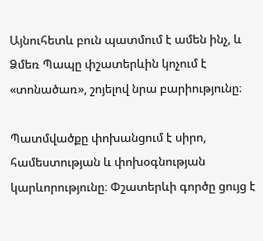Այնուհետև բուն պատմում է ամեն ինչ, և Ձմեռ Պապը փշատերևին կոչում է «տոնածառ», շոյելով նրա բարիությունը։

Պատմվածքը փոխանցում է սիրո, համեստության և փոխօգնության կարևորությունը։ Փշատերևի գործը ցույց է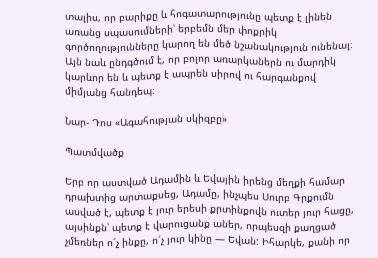տալիս, որ բարիքը և հոգատարությունը պետք է լինեն առանց սպասումների՝ երբեմն մեր փոքրիկ գործողությունները կարող են մեծ նշանակություն ունենալ։ Այն նաև ընդգծում է, որ բոլոր առարկաներն ու մարդիկ կարևոր են և պետք է ապրեն սիրով ու հարգանքով միմյանց հանդեպ։

Նար- Դոս «Ագահության սկիզբը»

Պատմվածք

Երբ որ աստված Ադամին և Եվային իրենց մեղքի համար դրախտից արտաքսեց, Ադամը, ինչպես Սուրբ Գրքումն ասված է, պետք է յուր երեսի քրտինքովն ուտեր յուր հացը, այսինքն՝ պետք է վարուցանք աներ, որպեսզի քաղցած չմեռներ ո՜չ ինքը, ո՜չ յուր կինը — Եվան: Իհարկե, քանի որ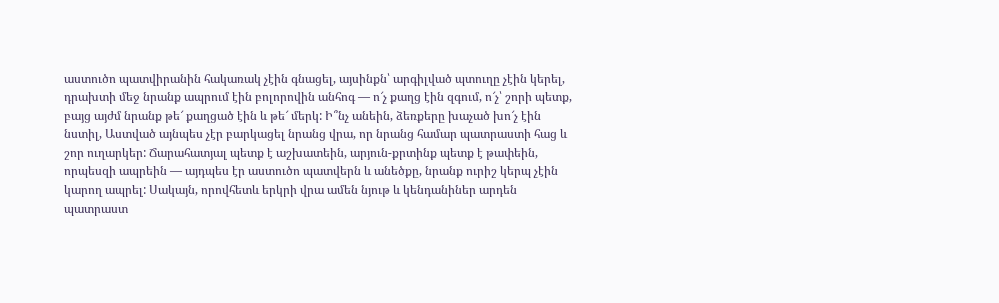աստուծո պատվիրանին հակառակ չէին գնացել, այսինքն՝ արգիլված պտուղը չէին կերել, դրախտի մեջ նրանք ապրում էին բոլորովին անհոգ — ո՜չ քաղց էին զգում, ո՜չ՝ շորի պետք, բայց այժմ նրանք թե՜ քաղցած էին և թե՜ մերկ: Ի՞նչ անեին, ձեռքերը խաչած խո՜չ էին նստիլ, Աստված այնպես չէր բարկացել նրանց վրա, որ նրանց համար պատրաստի հաց և շոր ուղարկեր: Ճարահատյալ պետք է աշխատեին, արյուն-քրտինք պետք է թափեին, որպեսզի ապրեին — այդպես էր աստուծո պատվերն և անեծքը, նրանք ուրիշ կերպ չէին կարող ապրել: Սակայն, որովհետև երկրի վրա ամեն նյութ և կենդանիներ արդեն պատրաստ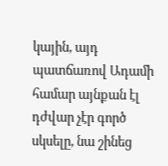կային, այդ պատճառով Ադամի համար այնքան էլ դժվար չէր գործ սկսելը, նա շինեց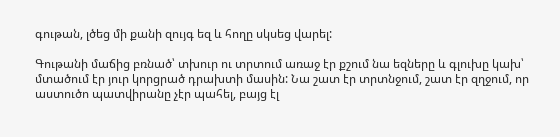գութան, լծեց մի քանի զույգ եզ և հողը սկսեց վարել:

Գութանի մաճից բռնած՝ տխուր ու տրտում առաջ էր քշում նա եզները և գլուխը կախ՝ մտածում էր յուր կորցրած դրախտի մասին: Նա շատ էր տրտնջում, շատ էր զղջում, որ աստուծո պատվիրանը չէր պահել, բայց էլ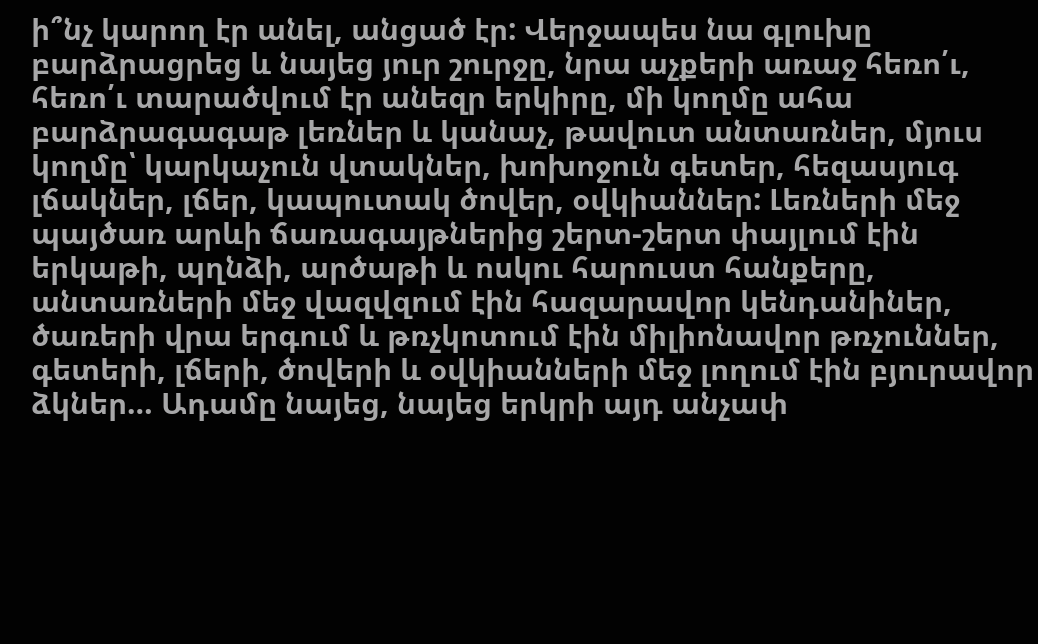ի՞նչ կարող էր անել, անցած էր: Վերջապես նա գլուխը բարձրացրեց և նայեց յուր շուրջը, նրա աչքերի առաջ հեռո՛ւ, հեռո՛ւ տարածվում էր անեզր երկիրը, մի կողմը ահա բարձրագագաթ լեռներ և կանաչ, թավուտ անտառներ, մյուս կողմը՝ կարկաչուն վտակներ, խոխոջուն գետեր, հեզասյուգ լճակներ, լճեր, կապուտակ ծովեր, օվկիաններ: Լեռների մեջ պայծառ արևի ճառագայթներից շերտ-շերտ փայլում էին երկաթի, պղնձի, արծաթի և ոսկու հարուստ հանքերը, անտառների մեջ վազվզում էին հազարավոր կենդանիներ, ծառերի վրա երգում և թռչկոտում էին միլիոնավոր թռչուններ, գետերի, լճերի, ծովերի և օվկիանների մեջ լողում էին բյուրավոր ձկներ… Ադամը նայեց, նայեց երկրի այդ անչափ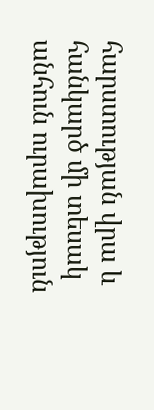հարստության վրա և հանկարծ մի տեսակ անհուն ուրախություն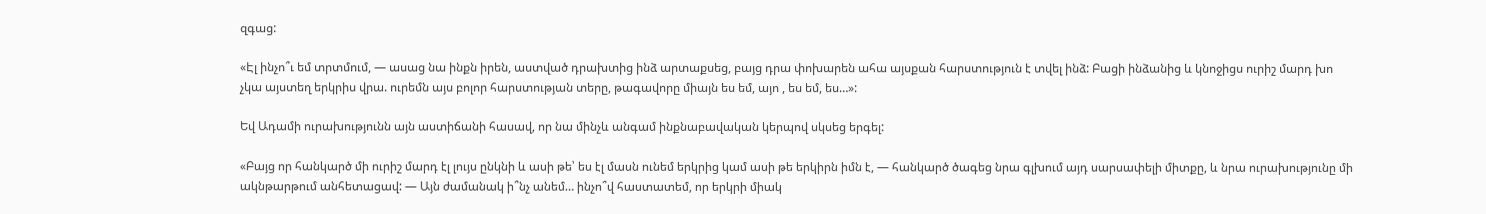զգաց:

«Էլ ինչո՞ւ եմ տրտմում, — ասաց նա ինքն իրեն, աստված դրախտից ինձ արտաքսեց, բայց դրա փոխարեն ահա այսքան հարստություն է տվել ինձ: Բացի ինձանից և կնոջիցս ուրիշ մարդ խո չկա այստեղ երկրիս վրա. ուրեմն այս բոլոր հարստության տերը, թագավորը միայն ես եմ, այո , ես եմ, ես…»:

Եվ Ադամի ուրախությունն այն աստիճանի հասավ, որ նա մինչև անգամ ինքնաբավական կերպով սկսեց երգել:

«Բայց որ հանկարծ մի ուրիշ մարդ էլ լույս ընկնի և ասի թե՝ ես էլ մասն ունեմ երկրից կամ ասի թե երկիրն իմն է, — հանկարծ ծագեց նրա գլխում այդ սարսափելի միտքը, և նրա ուրախությունը մի ակնթարթում անհետացավ: — Այն ժամանակ ի՞նչ անեմ… ինչո՞վ հաստատեմ, որ երկրի միակ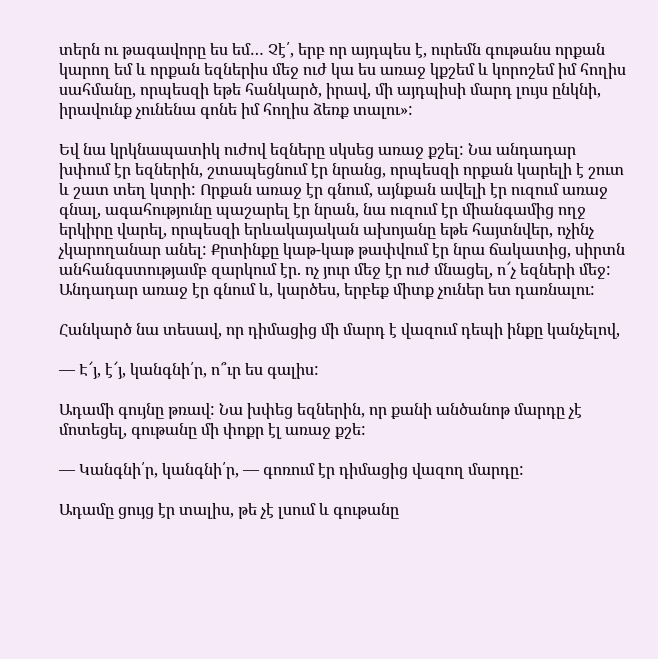տերն ու թագավորը ես եմ… Չէ՛, երբ որ այդպես է, ուրեմն գութանս որքան կարող եմ և որքան եզներիս մեջ ուժ կա ես առաջ կքշեմ և կորոշեմ իմ հողիս սահմանը, որպեսզի եթե հանկարծ, իրավ, մի այդպիսի մարդ լույս ընկնի, իրավունք չունենա գոնե իմ հողիս ձեռք տալու»:

Եվ նա կրկնապատիկ ուժով եզները սկսեց առաջ քշել: Նա անդադար խփում էր եզներին, շտապեցնում էր նրանց, որպեսզի որքան կարելի է շուտ և շատ տեղ կտրի: Որքան առաջ էր գնում, այնքան ավելի էր ուզում առաջ գնալ, ագահությունը պաշարել էր նրան, նա ուզում էր միանգամից ողջ երկիրը վարել, որպեսզի երևակայական ախոյանը եթե հայտնվեր, ոչինչ չկարողանար անել: Քրտինքը կաթ-կաթ թափվում էր նրա ճակատից, սիրտն անհանգստությամբ զարկում էր. ոչ յուր մեջ էր ուժ մնացել, ո՜չ եզների մեջ: Անդադար առաջ էր գնում և, կարծես, երբեք միտք չուներ ետ դառնալու:

Հանկարծ նա տեսավ, որ դիմացից մի մարդ է վազում դեպի ինքը կանչելով,

— Է՜յ, է՜յ, կանգնի՛ր, ո՞ւր ես գալիս:

Ադամի գույնը թռավ: Նա խփեց եզներին, որ քանի անծանոթ մարդը չէ մոտեցել, գութանը մի փոքր էլ առաջ քշե:

— Կանգնի՛ր, կանգնի՛ր, — գոռում էր դիմացից վազող մարդը:

Ադամը ցույց էր տալիս, թե չէ լսում և գութանը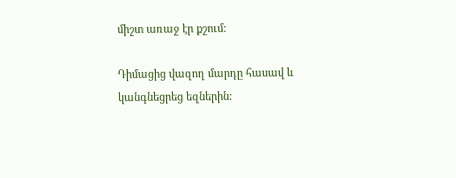միշտ առաջ էր քշում:

Դիմացից վազող մարդը հասավ և կանգնեցրեց եզներին: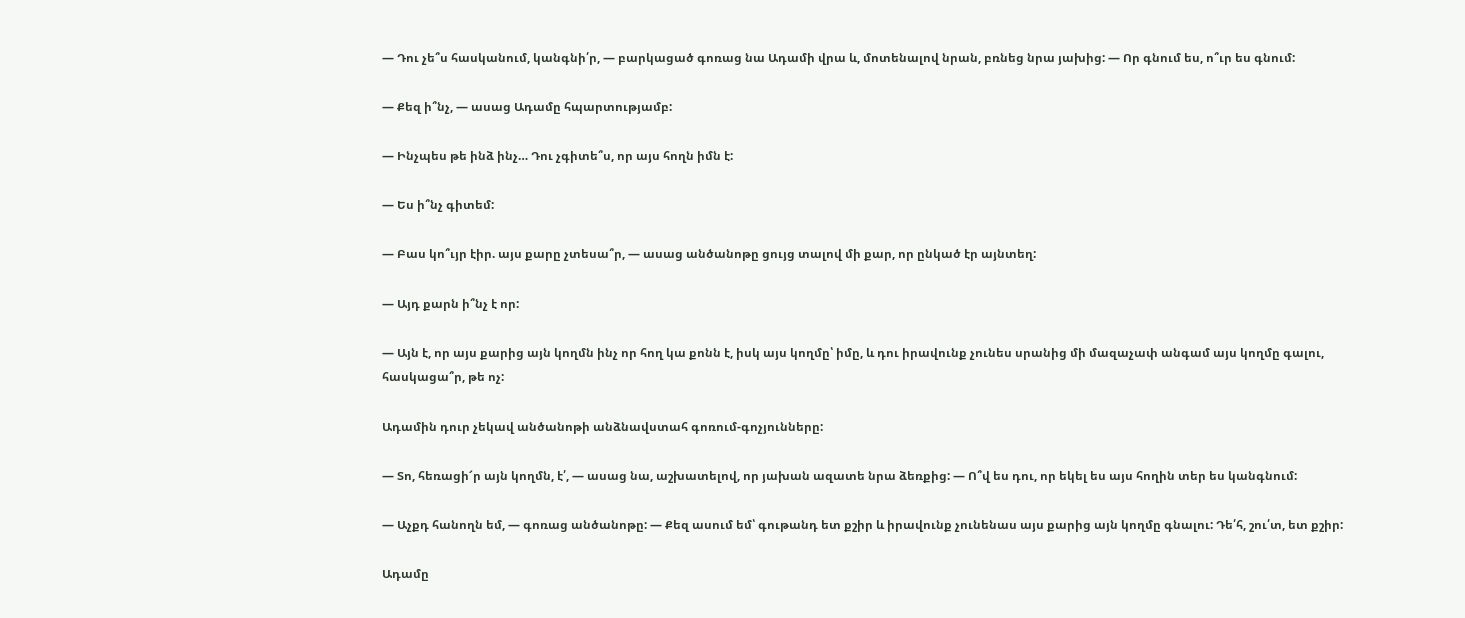— Դու չե՞ս հասկանում, կանգնի՛ր, — բարկացած գոռաց նա Ադամի վրա և, մոտենալով նրան, բռնեց նրա յախից: — Որ գնում ես, ո՞ւր ես գնում:

— Քեզ ի՞նչ, — ասաց Ադամը հպարտությամբ:

— Ինչպես թե ինձ ինչ… Դու չգիտե՞ս, որ այս հողն իմն է:

— Ես ի՞նչ գիտեմ:

— Բաս կո՞ւյր էիր. այս քարը չտեսա՞ր, — ասաց անծանոթը ցույց տալով մի քար, որ ընկած էր այնտեղ:

— Այդ քարն ի՞նչ է որ:

— Այն է, որ այս քարից այն կողմն ինչ որ հող կա քոնն է, իսկ այս կողմը՝ իմը, և դու իրավունք չունես սրանից մի մազաչափ անգամ այս կողմը գալու, հասկացա՞ր, թե ոչ:

Ադամին դուր չեկավ անծանոթի անձնավստահ գոռում-գոչյունները:

— Տո, հեռացի՜ր այն կողմն, է՛, — ասաց նա, աշխատելով, որ յախան ազատե նրա ձեռքից: — Ո՞վ ես դու, որ եկել ես այս հողին տեր ես կանգնում:

— Աչքդ հանողն եմ, — գոռաց անծանոթը: — Քեզ ասում եմ՝ գութանդ ետ քշիր և իրավունք չունենաս այս քարից այն կողմը գնալու: Դե՛հ, շու՛տ, ետ քշիր:

Ադամը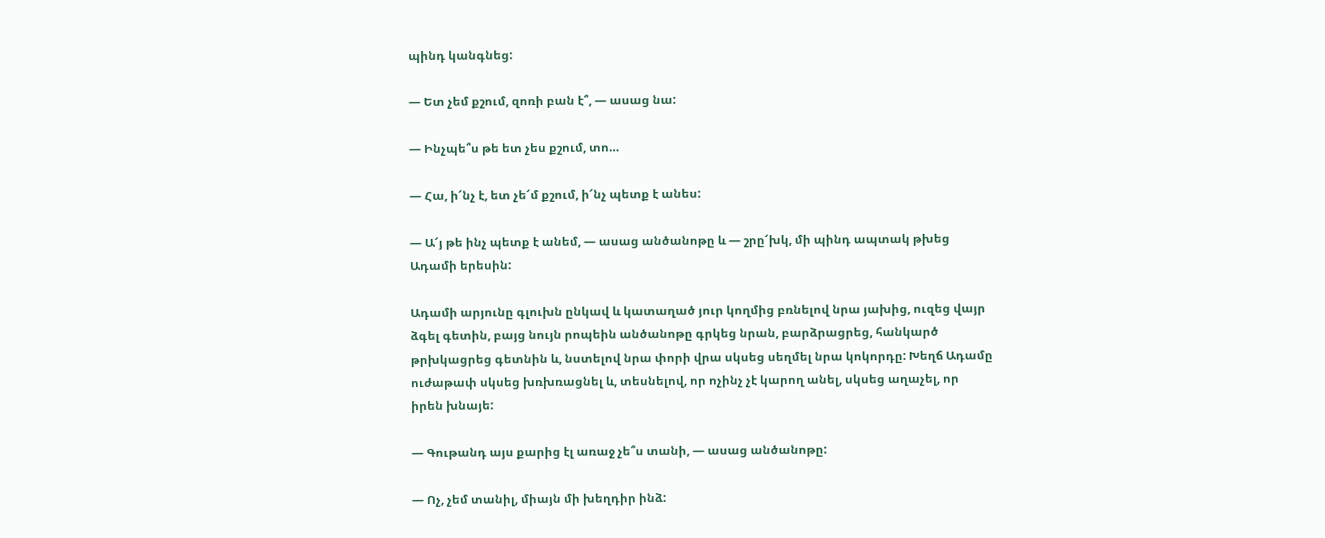պինդ կանգնեց:

— Ետ չեմ քշում, զոռի բան է՞, — ասաց նա:

— Ինչպե՞ս թե ետ չես քշում, տո…

— Հա, ի՜նչ է, ետ չե՜մ քշում, ի՜նչ պետք է անես:

— Ա՜յ թե ինչ պետք է անեմ, — ասաց անծանոթը և — շրը՜խկ, մի պինդ ապտակ թխեց Ադամի երեսին:

Ադամի արյունը գլուխն ընկավ և կատաղած յուր կողմից բռնելով նրա յախից, ուզեց վայր ձգել գետին, բայց նույն րոպեին անծանոթը գրկեց նրան, բարձրացրեց, հանկարծ թրխկացրեց գետնին և, նստելով նրա փորի վրա սկսեց սեղմել նրա կոկորդը: Խեղճ Ադամը ուժաթափ սկսեց խռխռացնել և, տեսնելով, որ ոչինչ չէ կարող անել, սկսեց աղաչել, որ իրեն խնայե:

— Գութանդ այս քարից էլ առաջ չե՞ս տանի, — ասաց անծանոթը:

— Ոչ, չեմ տանիլ, միայն մի խեղդիր ինձ: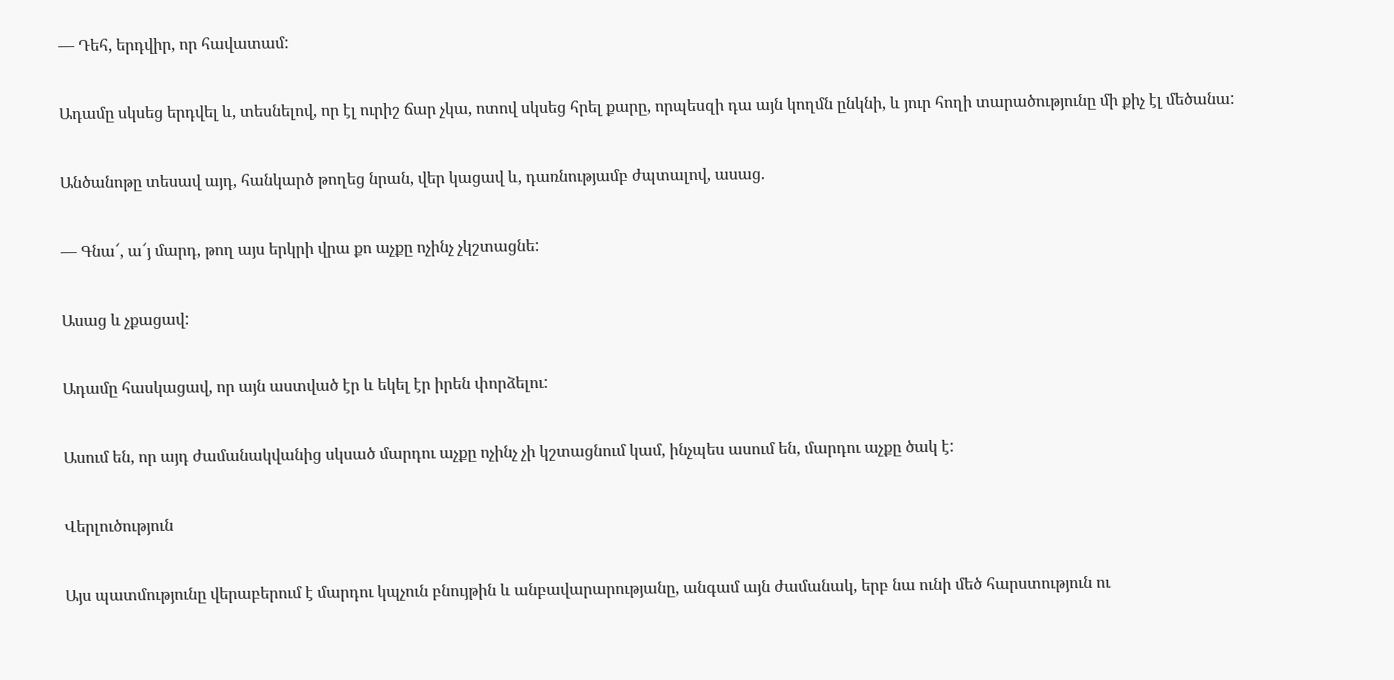— Դեհ, երդվիր, որ հավատամ:

Ադամը սկսեց երդվել և, տեսնելով, որ էլ ուրիշ ճար չկա, ոտով սկսեց հրել քարը, որպեսզի դա այն կողմն ընկնի, և յուր հողի տարածությունը մի քիչ էլ մեծանա:

Անծանոթը տեսավ այդ, հանկարծ թողեց նրան, վեր կացավ և, դառնությամբ ժպտալով, ասաց.

— Գնա՜, ա՜յ մարդ, թող այս երկրի վրա քո աչքը ոչինչ չկշտացնե:

Ասաց և չքացավ:

Ադամը հասկացավ, որ այն աստված էր և եկել էր իրեն փորձելու:

Ասում են, որ այդ ժամանակվանից սկսած մարդու աչքը ոչինչ չի կշտացնում կամ, ինչպես ասում են, մարդու աչքը ծակ է:

Վերլուծություն

Այս պատմությունը վերաբերում է մարդու կպչուն բնույթին և անբավարարությանը, անգամ այն ժամանակ, երբ նա ունի մեծ հարստություն ու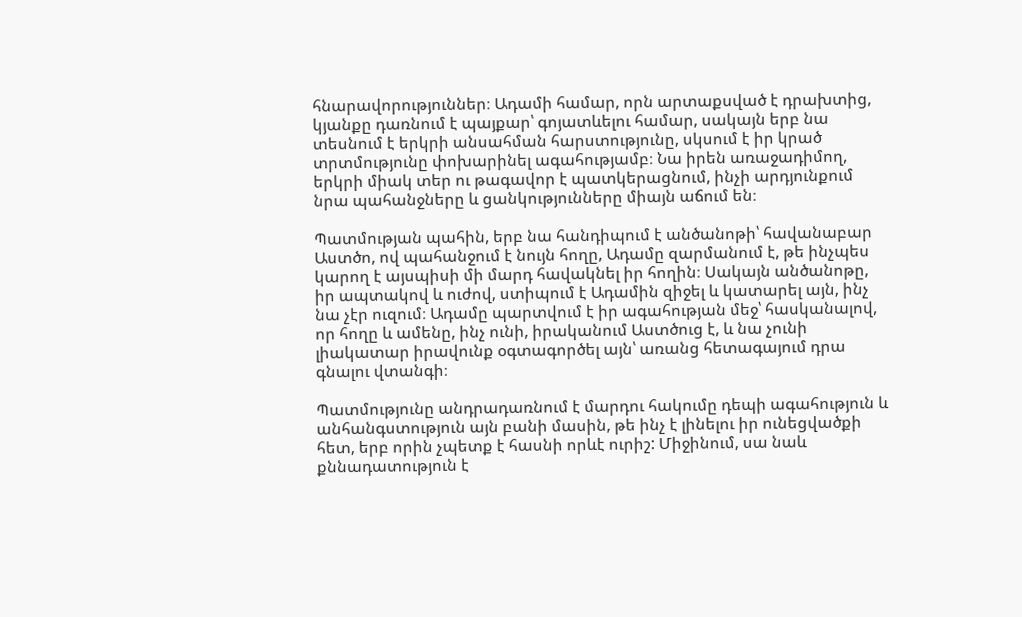հնարավորություններ։ Ադամի համար, որն արտաքսված է դրախտից, կյանքը դառնում է պայքար՝ գոյատևելու համար, սակայն երբ նա տեսնում է երկրի անսահման հարստությունը, սկսում է իր կրած տրտմությունը փոխարինել ագահությամբ։ Նա իրեն առաջադիմող, երկրի միակ տեր ու թագավոր է պատկերացնում, ինչի արդյունքում նրա պահանջները և ցանկությունները միայն աճում են։

Պատմության պահին, երբ նա հանդիպում է անծանոթի՝ հավանաբար Աստծո, ով պահանջում է նույն հողը, Ադամը զարմանում է, թե ինչպես կարող է այսպիսի մի մարդ հավակնել իր հողին։ Սակայն անծանոթը, իր ապտակով և ուժով, ստիպում է Ադամին զիջել և կատարել այն, ինչ նա չէր ուզում։ Ադամը պարտվում է իր ագահության մեջ՝ հասկանալով, որ հողը և ամենը, ինչ ունի, իրականում Աստծուց է, և նա չունի լիակատար իրավունք օգտագործել այն՝ առանց հետագայում դրա գնալու վտանգի։

Պատմությունը անդրադառնում է մարդու հակումը դեպի ագահություն և անհանգստություն այն բանի մասին, թե ինչ է լինելու իր ունեցվածքի հետ, երբ որին չպետք է հասնի որևէ ուրիշ: Միջինում, սա նաև քննադատություն է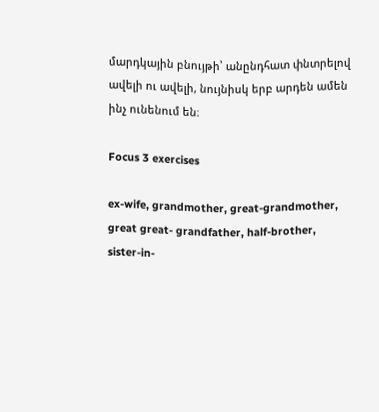մարդկային բնույթի՝ անընդհատ փնտրելով ավելի ու ավելի, նույնիսկ երբ արդեն ամեն ինչ ունենում են։

Focus 3 exercises

ex-wife, grandmother, great-grandmother, great great- grandfather, half-brother, sister-in-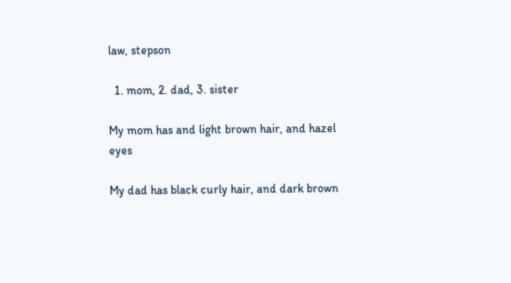law, stepson

  1. mom, 2. dad, 3. sister

My mom has and light brown hair, and hazel eyes

My dad has black curly hair, and dark brown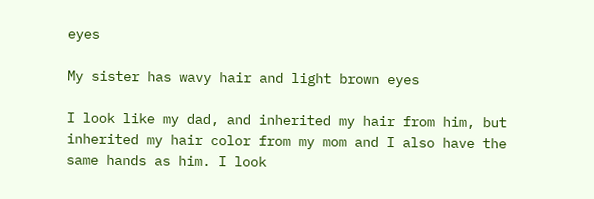eyes

My sister has wavy hair and light brown eyes

I look like my dad, and inherited my hair from him, but inherited my hair color from my mom and I also have the same hands as him. I look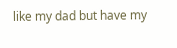like my dad but have my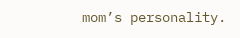mom’s personality.